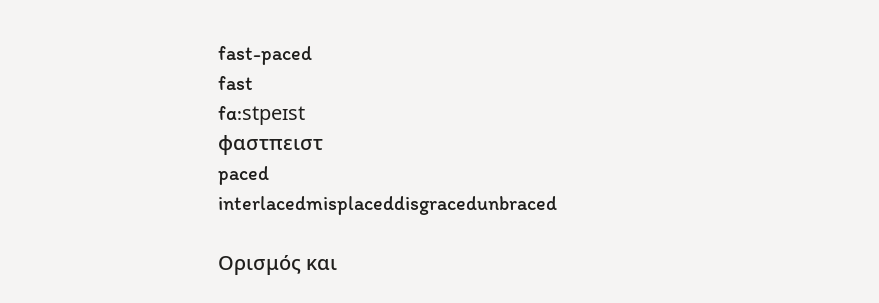fast-paced
fast
fɑ:stpeɪst
φαστπειστ
paced
interlacedmisplaceddisgracedunbraced

Ορισμός και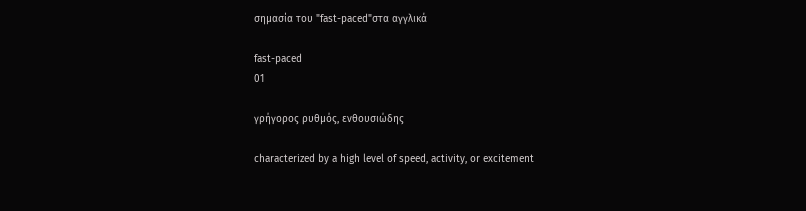σημασία του "fast-paced"στα αγγλικά

fast-paced
01

γρήγορος ρυθμός, ενθουσιώδης

characterized by a high level of speed, activity, or excitement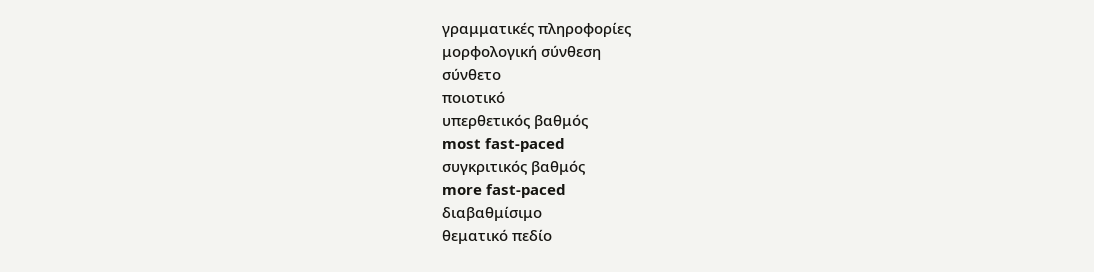γραμματικές πληροφορίες
μορφολογική σύνθεση
σύνθετο
ποιοτικό
υπερθετικός βαθμός
most fast-paced
συγκριτικός βαθμός
more fast-paced
διαβαθμίσιμο
θεματικό πεδίο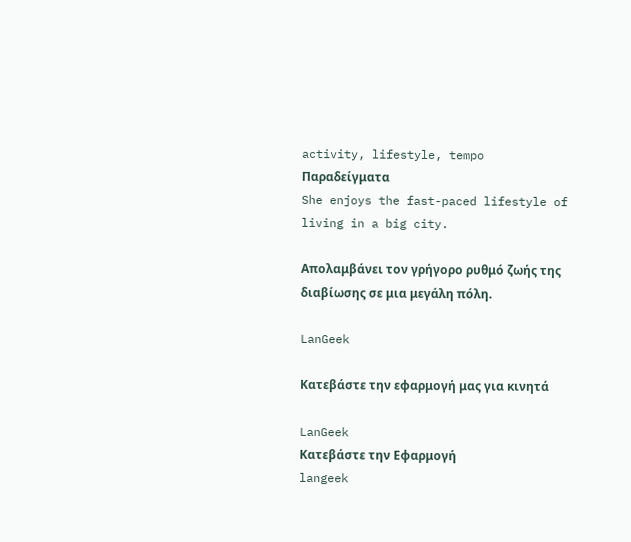activity, lifestyle, tempo
Παραδείγματα
She enjoys the fast-paced lifestyle of living in a big city.

Απολαμβάνει τον γρήγορο ρυθμό ζωής της διαβίωσης σε μια μεγάλη πόλη.

LanGeek

Κατεβάστε την εφαρμογή μας για κινητά

LanGeek
Κατεβάστε την Εφαρμογή
langeek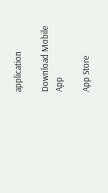application

Download Mobile App

App Store